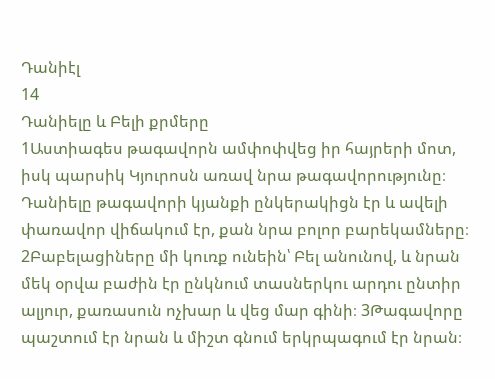Դանիէլ
14
Դանիելը և Բելի քրմերը
1Աստիագես թագավորն ամփոփվեց իր հայրերի մոտ, իսկ պարսիկ Կյուրոսն առավ նրա թագավորությունը։ Դանիելը թագավորի կյանքի ընկերակիցն էր և ավելի փառավոր վիճակում էր, քան նրա բոլոր բարեկամները։ 2Բաբելացիները մի կուռք ունեին՝ Բել անունով, և նրան մեկ օրվա բաժին էր ընկնում տասներկու արդու ընտիր ալյուր, քառասուն ոչխար և վեց մար գինի։ 3Թագավորը պաշտում էր նրան և միշտ գնում երկրպագում էր նրան։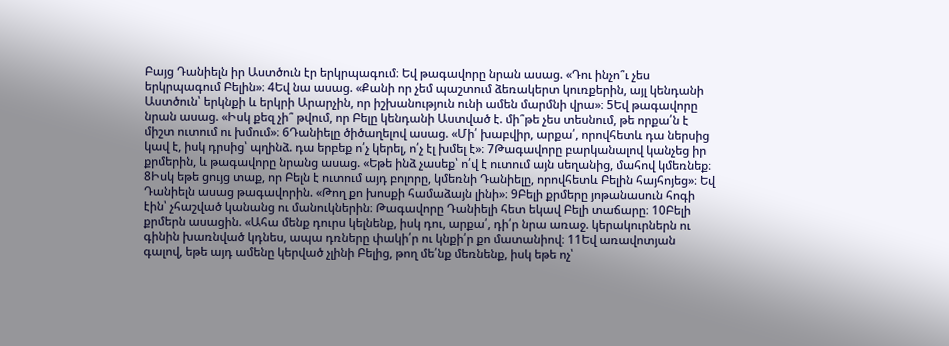Բայց Դանիելն իր Աստծուն էր երկրպագում։ Եվ թագավորը նրան ասաց. «Դու ինչո՞ւ չես երկրպագում Բելին»։ 4Եվ նա ասաց. «Քանի որ չեմ պաշտում ձեռակերտ կուռքերին, այլ կենդանի Աստծուն՝ երկնքի և երկրի Արարչին, որ իշխանություն ունի ամեն մարմնի վրա»։ 5Եվ թագավորը նրան ասաց. «Իսկ քեզ չի՞ թվում, որ Բելը կենդանի Աստված է. մի՞թե չես տեսնում, թե որքա՛ն է միշտ ուտում ու խմում»։ 6Դանիելը ծիծաղելով ասաց. «Մի՛ խաբվիր, արքա՛, որովհետև դա ներսից կավ է, իսկ դրսից՝ պղինձ. դա երբեք ո՛չ կերել, ո՛չ էլ խմել է»։ 7Թագավորը բարկանալով կանչեց իր քրմերին, և թագավորը նրանց ասաց. «Եթե ինձ չասեք՝ ո՛վ է ուտում այն սեղանից, մահով կմեռնեք։ 8Իսկ եթե ցույց տաք, որ Բելն է ուտում այդ բոլորը, կմեռնի Դանիելը, որովհետև Բելին հայհոյեց»։ Եվ Դանիելն ասաց թագավորին. «Թող քո խոսքի համաձայն լինի»։ 9Բելի քրմերը յոթանասուն հոգի էին՝ չհաշված կանանց ու մանուկներին։ Թագավորը Դանիելի հետ եկավ Բելի տաճարը։ 10Բելի քրմերն ասացին. «Ահա մենք դուրս կելնենք, իսկ դու, արքա՛, դի՛ր նրա առաջ. կերակուրներն ու գինին խառնված կդնես, ապա դռները փակի՛ր ու կնքի՛ր քո մատանիով։ 11Եվ առավոտյան գալով, եթե այդ ամենը կերված չլինի Բելից, թող մե՛նք մեռնենք, իսկ եթե ոչ՝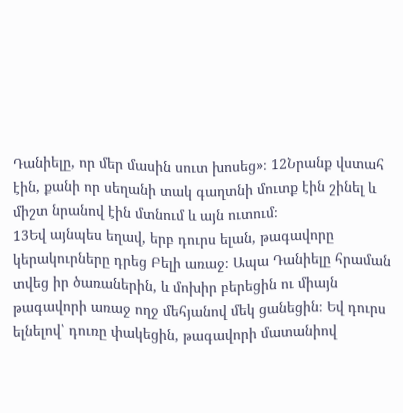Դանիելը, որ մեր մասին սուտ խոսեց»։ 12Նրանք վստահ էին, քանի որ սեղանի տակ գաղտնի մուտք էին շինել և միշտ նրանով էին մտնում և այն ուտում։
13Եվ այնպես եղավ, երբ դուրս ելան, թագավորը կերակուրները դրեց Բելի առաջ։ Ապա Դանիելը հրաման տվեց իր ծառաներին, և մոխիր բերեցին ու միայն թագավորի առաջ ողջ մեհյանով մեկ ցանեցին։ Եվ դուրս ելնելով՝ դուռը փակեցին, թագավորի մատանիով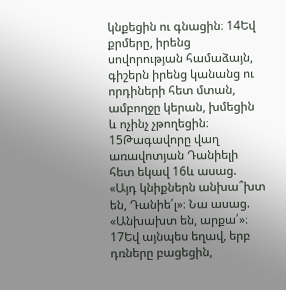կնքեցին ու գնացին։ 14Եվ քրմերը, իրենց սովորության համաձայն, գիշերն իրենց կանանց ու որդիների հետ մտան, ամբողջը կերան, խմեցին և ոչինչ չթողեցին։ 15Թագավորը վաղ առավոտյան Դանիելի հետ եկավ 16և ասաց. «Այդ կնիքներն անխա՞խտ են, Դանիե՛լ»։ Նա ասաց. «Անխախտ են, արքա՛»։ 17Եվ այնպես եղավ, երբ դռները բացեցին,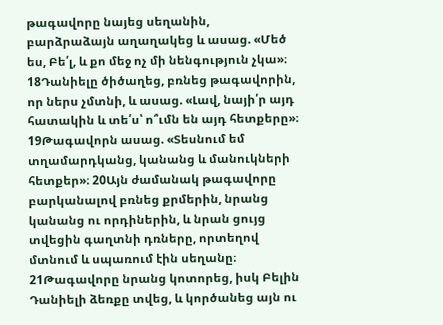թագավորը նայեց սեղանին, բարձրաձայն աղաղակեց և ասաց. «Մեծ ես, Բե՛լ, և քո մեջ ոչ մի նենգություն չկա»։ 18Դանիելը ծիծաղեց, բռնեց թագավորին, որ ներս չմտնի, և ասաց. «Լավ, նայի՛ր այդ հատակին և տե՛ս՝ ո՞ւմն են այդ հետքերը»։ 19Թագավորն ասաց. «Տեսնում եմ տղամարդկանց, կանանց և մանուկների հետքեր»։ 20Այն ժամանակ թագավորը բարկանալով բռնեց քրմերին, նրանց կանանց ու որդիներին, և նրան ցույց տվեցին գաղտնի դռները, որտեղով մտնում և սպառում էին սեղանը։ 21Թագավորը նրանց կոտորեց, իսկ Բելին Դանիելի ձեռքը տվեց, և կործանեց այն ու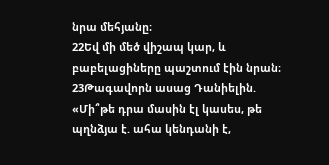նրա մեհյանը։
22Եվ մի մեծ վիշապ կար, և բաբելացիները պաշտում էին նրան։ 23Թագավորն ասաց Դանիելին. «Մի՞թե դրա մասին էլ կասես, թե պղնձյա է. ահա կենդանի է,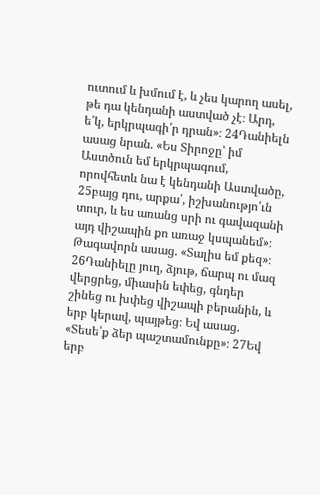ուտում և խմում է, և չես կարող ասել, թե դա կենդանի աստված չէ։ Արդ, ե՛կ, երկրպագի՛ր դրան»։ 24Դանիելն ասաց նրան. «Ես Տիրոջը՝ իմ Աստծուն եմ երկրպագում, որովհետև նա է կենդանի Աստվածը, 25բայց դու, արքա՛, իշխանությո՛ւն տուր, և ես առանց սրի ու գավազանի այդ վիշապին քո առաջ կսպանեմ»։ Թագավորն ասաց. «Տալիս եմ քեզ»։ 26Դանիելը յուղ, ձյութ, ճարպ ու մազ վերցրեց, միասին եփեց, գնդեր շինեց ու խփեց վիշապի բերանին, և երբ կերավ, պայթեց։ Եվ ասաց. «Տեսե՛ք ձեր պաշտամունքը»։ 27Եվ երբ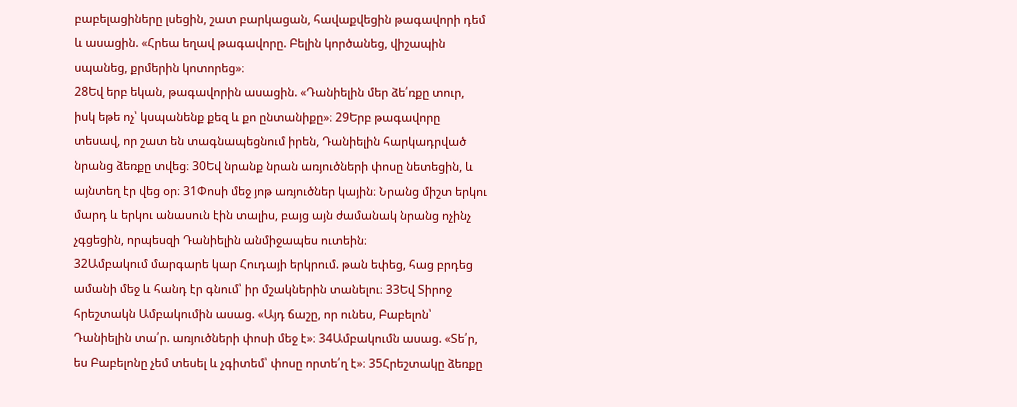բաբելացիները լսեցին, շատ բարկացան, հավաքվեցին թագավորի դեմ և ասացին. «Հրեա եղավ թագավորը. Բելին կործանեց, վիշապին սպանեց, քրմերին կոտորեց»։
28Եվ երբ եկան, թագավորին ասացին. «Դանիելին մեր ձե՛ռքը տուր, իսկ եթե ոչ՝ կսպանենք քեզ և քո ընտանիքը»։ 29Երբ թագավորը տեսավ, որ շատ են տագնապեցնում իրեն, Դանիելին հարկադրված նրանց ձեռքը տվեց։ 30Եվ նրանք նրան առյուծների փոսը նետեցին, և այնտեղ էր վեց օր։ 31Փոսի մեջ յոթ առյուծներ կային։ Նրանց միշտ երկու մարդ և երկու անասուն էին տալիս, բայց այն ժամանակ նրանց ոչինչ չգցեցին, որպեսզի Դանիելին անմիջապես ուտեին։
32Ամբակում մարգարե կար Հուդայի երկրում. թան եփեց, հաց բրդեց ամանի մեջ և հանդ էր գնում՝ իր մշակներին տանելու։ 33Եվ Տիրոջ հրեշտակն Ամբակումին ասաց. «Այդ ճաշը, որ ունես, Բաբելոն՝ Դանիելին տա՛ր. առյուծների փոսի մեջ է»։ 34Ամբակումն ասաց. «Տե՛ր, ես Բաբելոնը չեմ տեսել և չգիտեմ՝ փոսը որտե՛ղ է»։ 35Հրեշտակը ձեռքը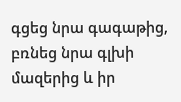գցեց նրա գագաթից, բռնեց նրա գլխի մազերից և իր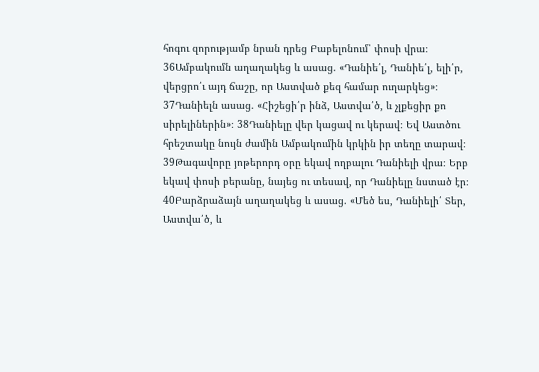հոգու զորությամբ նրան դրեց Բաբելոնում՝ փոսի վրա։ 36Ամբակումն աղաղակեց և ասաց. «Դանիե՛լ, Դանիե՛լ, ելի՛ր, վերցրո՛ւ այդ ճաշը, որ Աստված քեզ համար ուղարկեց»։ 37Դանիելն ասաց. «Հիշեցի՛ր ինձ, Աստվա՛ծ, և չլքեցիր քո սիրելիներին»։ 38Դանիելը վեր կացավ ու կերավ։ Եվ Աստծու հրեշտակը նույն ժամին Ամբակումին կրկին իր տեղը տարավ։ 39Թագավորը յոթերորդ օրը եկավ ողբալու Դանիելի վրա։ Երբ եկավ փոսի բերանը, նայեց ու տեսավ, որ Դանիելը նստած էր։ 40Բարձրաձայն աղաղակեց և ասաց. «Մեծ ես, Դանիելի՛ Տեր, Աստվա՛ծ, և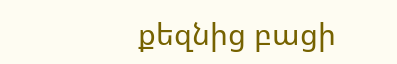քեզնից բացի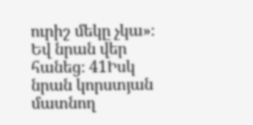ուրիշ մեկը չկա»։ Եվ նրան վեր հանեց։ 41Իսկ նրան կորստյան մատնող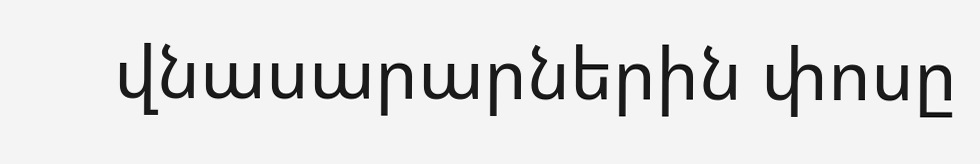վնասարարներին փոսը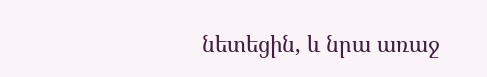նետեցին, և նրա առաջ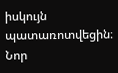իսկույն պատառոտվեցին։
Նոր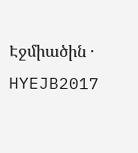Էջմիածին · HYEJB2017